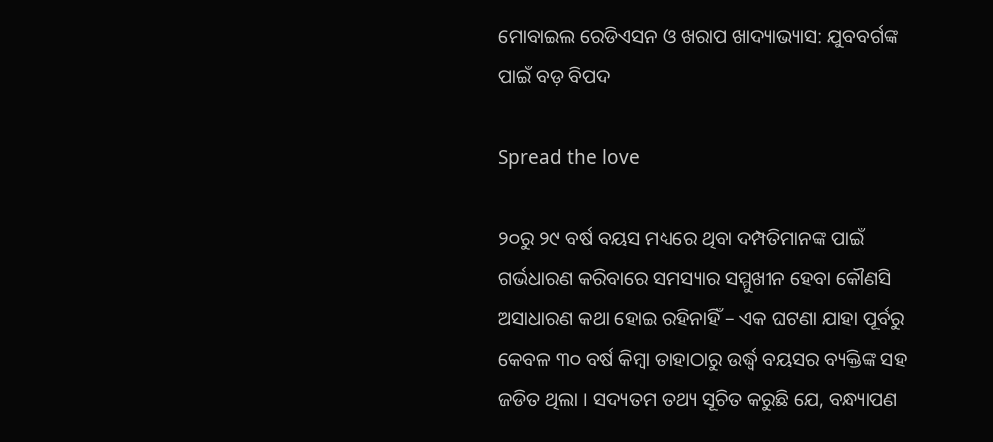ମୋବାଇଲ ରେଡିଏସନ ଓ ଖରାପ ଖାଦ୍ୟାଭ୍ୟାସ: ଯୁବବର୍ଗଙ୍କ ପାଇଁ ବଡ଼ ବିପଦ

Spread the love

୨୦ରୁ ୨୯ ବର୍ଷ ବୟସ ମଧ୍ୟରେ ଥିବା ଦମ୍ପତିମାନଙ୍କ ପାଇଁ ଗର୍ଭଧାରଣ କରିବାରେ ସମସ୍ୟାର ସମ୍ମୁଖୀନ ହେବା କୌଣସି ଅସାଧାରଣ କଥା ହୋଇ ରହିନାହିଁ – ଏକ ଘଟଣା ଯାହା ପୂର୍ବରୁ କେବଳ ୩୦ ବର୍ଷ କିମ୍ବା ତାହାଠାରୁ ଉର୍ଦ୍ଧ୍ୱ ବୟସର ବ୍ୟକ୍ତିଙ୍କ ସହ ଜଡିତ ଥିଲା । ସଦ୍ୟତମ ତଥ୍ୟ ସୂଚିତ କରୁଛି ଯେ, ବନ୍ଧ୍ୟାପଣ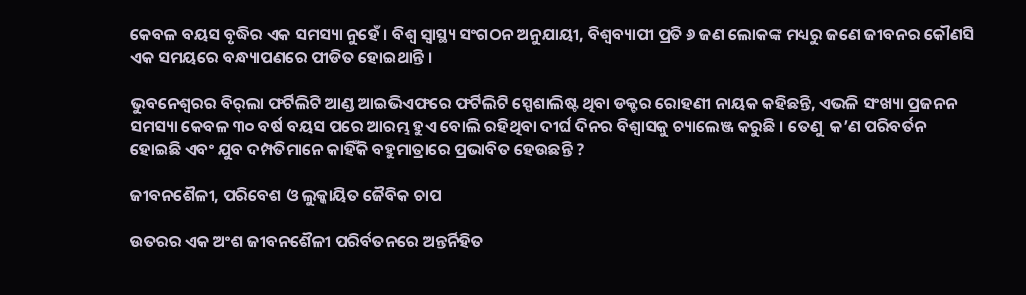କେବଳ ବୟସ ବୃଦ୍ଧିର ଏକ ସମସ୍ୟା ନୁହେଁ । ବିଶ୍ୱ ସ୍ୱାସ୍ଥ୍ୟ ସଂଗଠନ ଅନୁଯାୟୀ, ବିଶ୍ୱବ୍ୟାପୀ ପ୍ରତି ୬ ଜଣ ଲୋକଙ୍କ ମଧ୍ୟରୁ ଜଣେ ଜୀବନର କୌଣସି ଏକ ସମୟରେ ବନ୍ଧ୍ୟାପଣରେ ପୀଡିତ ହୋଇଥାନ୍ତି ।

ଭୁବନେଶ୍ୱରର ବିର୍‌ଲା ଫର୍ଟିଲିଟି ଆଣ୍ଡ ଆଇଭିଏଫରେ ଫର୍ଟିଲିଟି ସ୍ପେଶାଲିଷ୍ଟ ଥିବା ଡକ୍ଟର ରୋହଣୀ ନାୟକ କହିଛନ୍ତି, ଏଭଳି ସଂଖ୍ୟା ପ୍ରଜନନ ସମସ୍ୟା କେବଳ ୩୦ ବର୍ଷ ବୟସ ପରେ ଆରମ୍ଭ ହୁଏ ବୋଲି ରହିଥିବା ଦୀର୍ଘ ଦିନର ବିଶ୍ୱାସକୁ ଚ୍ୟାଲେଞ୍ଜ କରୁଛି । ତେଣୁ  କ’ଣ ପରିବର୍ତନ ହୋଇଛି ଏବଂ ଯୁବ ଦମ୍ପତିମାନେ କାହିଁକି ବହୁମାତ୍ରାରେ ପ୍ରଭାବିତ ହେଉଛନ୍ତି ?

ଜୀବନଶୈଳୀ, ପରିବେଶ ଓ ଲୁକ୍କାୟିତ ଜୈବିକ ଚାପ

ଉତରର ଏକ ଅଂଶ ଜୀବନଶୈଳୀ ପରିର୍ବତନରେ ଅନ୍ତର୍ନିହିତ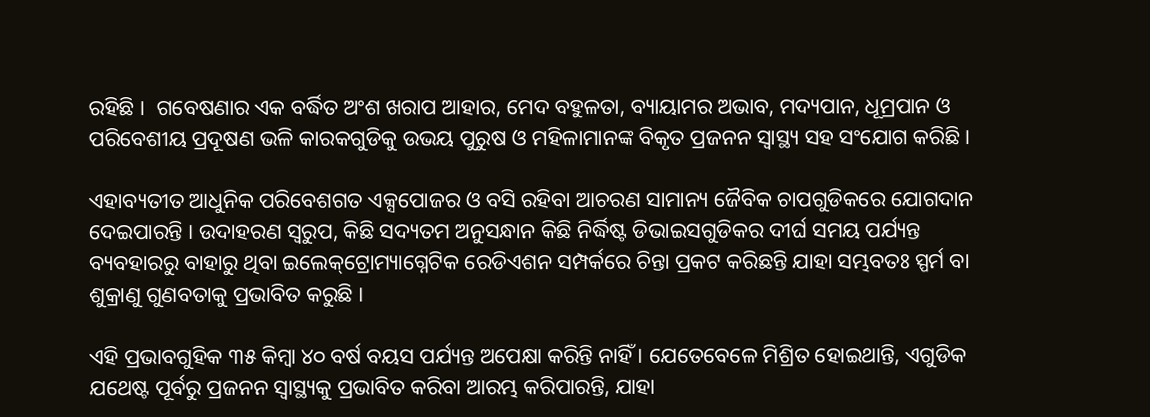ରହିଛି ।  ଗବେଷଣାର ଏକ ବର୍ଦ୍ଧିତ ଅଂଶ ଖରାପ ଆହାର, ମେଦ ବହୁଳତା, ବ୍ୟାୟାମର ଅଭାବ, ମଦ୍ୟପାନ, ଧୂମ୍ରପାନ ଓ ପରିବେଶୀୟ ପ୍ରଦୂଷଣ ଭଳି କାରକଗୁଡିକୁ ଉଭୟ ପୁରୁଷ ଓ ମହିଳାମାନଙ୍କ ବିକୃତ ପ୍ରଜନନ ସ୍ୱାସ୍ଥ୍ୟ ସହ ସଂଯୋଗ କରିଛି ।

ଏହାବ୍ୟତୀତ ଆଧୁନିକ ପରିବେଶଗତ ଏକ୍ସପୋଜର ଓ ବସି ରହିବା ଆଚରଣ ସାମାନ୍ୟ ଜୈବିକ ଚାପଗୁଡିକରେ ଯୋଗଦାନ ଦେଇପାରନ୍ତି । ଉଦାହରଣ ସ୍ୱରୁପ, କିଛି ସଦ୍ୟତମ ଅନୁସନ୍ଧାନ କିଛି ନିର୍ଦ୍ଧିଷ୍ଟ ଡିଭାଇସଗୁଡିକର ଦୀର୍ଘ ସମୟ ପର୍ଯ୍ୟନ୍ତ ବ୍ୟବହାରରୁ ବାହାରୁ ଥିବା ଇଲେକ୍‌ଟ୍ରୋମ୍ୟାଗ୍ନେଟିକ ରେଡିଏଶନ ସମ୍ପର୍କରେ ଚିନ୍ତା ପ୍ରକଟ କରିଛନ୍ତି ଯାହା ସମ୍ଭବତଃ ସ୍ପର୍ମ ବା ଶୁକ୍ରାଣୁ ଗୁଣବତାକୁ ପ୍ରଭାବିତ କରୁଛି ।

ଏହି ପ୍ରଭାବଗୁହିକ ୩୫ କିମ୍ବା ୪୦ ବର୍ଷ ବୟସ ପର୍ଯ୍ୟନ୍ତ ଅପେକ୍ଷା କରିନ୍ତି ନାହିଁ । ଯେତେବେଳେ ମିଶ୍ରିତ ହୋଇଥାନ୍ତି, ଏଗୁଡିକ  ଯଥେଷ୍ଟ ପୂର୍ବରୁ ପ୍ରଜନନ ସ୍ୱାସ୍ଥ୍ୟକୁ ପ୍ରଭାବିତ କରିବା ଆରମ୍ଭ କରିପାରନ୍ତି, ଯାହା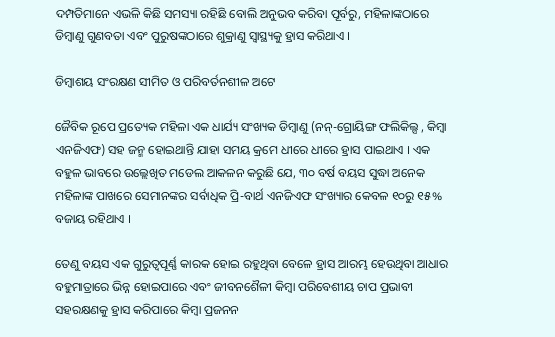ଦମ୍ପତିମାନେ ଏଭଳି କିଛି ସମସ୍ୟା ରହିଛି ବୋଲି ଅନୁଭବ କରିବା ପୂର୍ବରୁ, ମହିଳାଙ୍କଠାରେ ଡିମ୍ବାଣୁ ଗୁଣବତା ଏବଂ ପୁରୁଷଙ୍କଠାରେ ଶୁକ୍ରାଣୁ ସ୍ୱାସ୍ଥ୍ୟକୁ ହ୍ରାସ କରିଥାଏ ।

ଡିମ୍ବାଶୟ ସଂରକ୍ଷଣ ସୀମିତ ଓ ପରିବର୍ତନଶୀଳ ଅଟେ

ଜୈବିକ ରୂପେ ପ୍ରତ୍ୟେକ ମହିଳା ଏକ ଧାର୍ଯ୍ୟ ସଂଖ୍ୟକ ଡିମ୍ବାଣୁ (ନନ୍‌-ଗ୍ରୋୟିଙ୍ଗ ଫଲିକିଲ୍ସ , କିମ୍ବା ଏନଜିଏଫ) ସହ ଜନ୍ମ ହୋଇଥାନ୍ତି ଯାହା ସମୟ କ୍ରମେ ଧୀରେ ଧୀରେ ହ୍ରାସ ପାଇଥାଏ । ଏକ ବହୁଳ ଭାବରେ ଉଲ୍ଲେଖିତ ମଡେଲ ଆକଳନ କରୁଛି ଯେ, ୩୦ ବର୍ଷ ବୟସ ସୁଦ୍ଧା ଅନେକ ମହିଳାଙ୍କ ପାଖରେ ସେମାନଙ୍କର ସର୍ବାଧିକ ପ୍ରି-ବାର୍ଥ ଏନଜିଏଫ ସଂଖ୍ୟାର କେବଳ ୧୦ରୁ ୧୫% ବଜାୟ ରହିଥାଏ ।

ତେଣୁ ବୟସ ଏକ ଗୁରୁତ୍ୱପୂର୍ଣ୍ଣ କାରକ ହୋଇ ରହୁଥିବା ବେଳେ ହ୍ରାସ ଆରମ୍ଭ ହେଉଥିବା ଆଧାର ବହୁମାତ୍ରାରେ ଭିନ୍ନ ହୋଇପାରେ ଏବଂ ଜୀବନଶୈଳୀ କିମ୍ବା ପରିବେଶୀୟ ଚାପ ପ୍ରଭାବୀ ସହରକ୍ଷଣକୁ ହ୍ରାସ କରିପାରେ କିମ୍ବା ପ୍ରଜନନ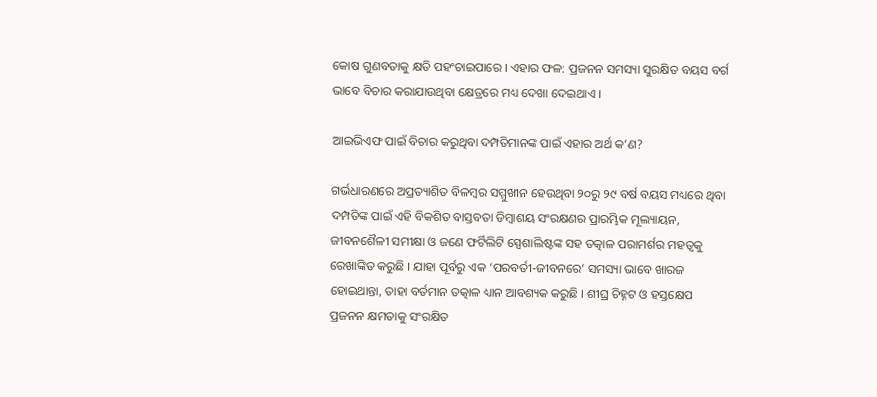କୋଷ ଗୁଣବତାକୁ କ୍ଷତି ପହଂଚାଇପାରେ । ଏହାର ଫଳ: ପ୍ରଜନନ ସମସ୍ୟା ସୁରକ୍ଷିତ ବୟସ ବର୍ଗ ଭାବେ ବିଚାର କରାଯାଉଥିବା କ୍ଷେତ୍ରରେ ମଧ୍ୟ ଦେଖା ଦେଇଥାଏ ।

ଆଇଭିଏଫ ପାଇଁ ବିଚାର କରୁଥିବା ଦମ୍ପତିମାନଙ୍କ ପାଇଁ ଏହାର ଅର୍ଥ କ’ଣ?

ଗର୍ଭଧାରଣରେ ଅପ୍ରତ୍ୟାଶିତ ବିଳମ୍ବର ସମ୍ମୁଖୀନ ହେଉଥିବା ୨୦ରୁ ୨୯ ବର୍ଷ ବୟସ ମଧ୍ୟରେ ଥିବା ଦମ୍ପତିଙ୍କ ପାଇଁ ଏହି ବିକଶିତ ବାସ୍ତବତା ଡିମ୍ବାଶୟ ସଂରକ୍ଷଣର ପ୍ରାରମ୍ଭିକ ମୂଲ୍ୟାୟନ, ଜୀବନଶୈଳୀ ସମୀକ୍ଷା ଓ ଜଣେ ଫର୍ଟିଲିଟି ସ୍ପେଶାଲିଷ୍ଟଙ୍କ ସହ ତତ୍କାଳ ପରାମର୍ଶର ମହତ୍ୱକୁ ରେଖାଙ୍କିତ କରୁଛି । ଯାହା ପୂର୍ବରୁ ଏକ ‘ପରବର୍ତୀ-ଜୀବନରେ’ ସମସ୍ୟା ଭାବେ ଖାରଜ ହୋଇଥାନ୍ତା, ତାହା ବର୍ତମାନ ତତ୍କାଳ ଧ୍ୟାନ ଆବଶ୍ୟକ କରୁଛି । ଶୀଘ୍ର ଚିହ୍ନଟ ଓ ହସ୍ତକ୍ଷେପ ପ୍ରଜନନ କ୍ଷମତାକୁ ସଂରକ୍ଷିତ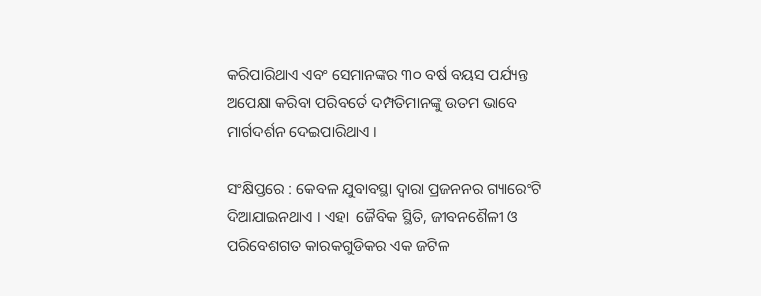କରିପାରିଥାଏ ଏବଂ ସେମାନଙ୍କର ୩୦ ବର୍ଷ ବୟସ ପର୍ଯ୍ୟନ୍ତ ଅପେକ୍ଷା କରିବା ପରିବର୍ତେ ଦମ୍ପତିମାନଙ୍କୁ ଉତମ ଭାବେ ମାର୍ଗଦର୍ଶନ ଦେଇପାରିଥାଏ ।

ସଂକ୍ଷିପ୍ତରେ : କେବଳ ଯୁବାବସ୍ଥା ଦ୍ୱାରା ପ୍ରଜନନର ଗ୍ୟାରେଂଟି ଦିଆଯାଇନଥାଏ । ଏହା  ଜୈବିକ ସ୍ଥିତି, ଜୀବନଶୈଳୀ ଓ ପରିବେଶଗତ କାରକଗୁଡିକର ଏକ ଜଟିଳ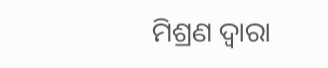ମିଶ୍ରଣ ଦ୍ୱାରା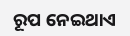ରୂପ ନେଇଥାଏ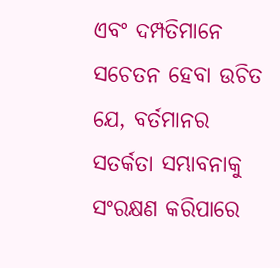ଏବଂ ଦମ୍ପତିମାନେ ସଚେତନ ହେବା ଉଚିତ ଯେ, ବର୍ତମାନର ସତର୍କତା ସମ୍ଭାବନାକୁ ସଂରକ୍ଷଣ କରିପାରେ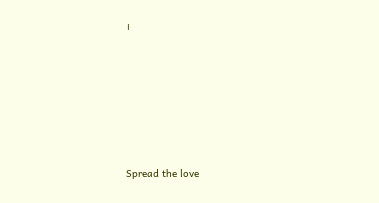।






Spread the love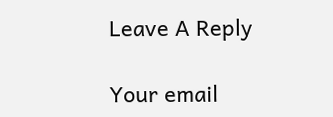Leave A Reply

Your email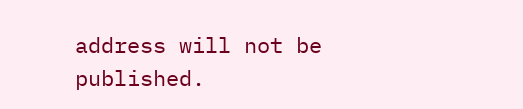address will not be published.